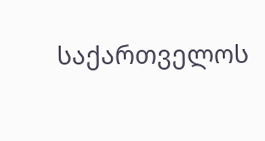საქართველოს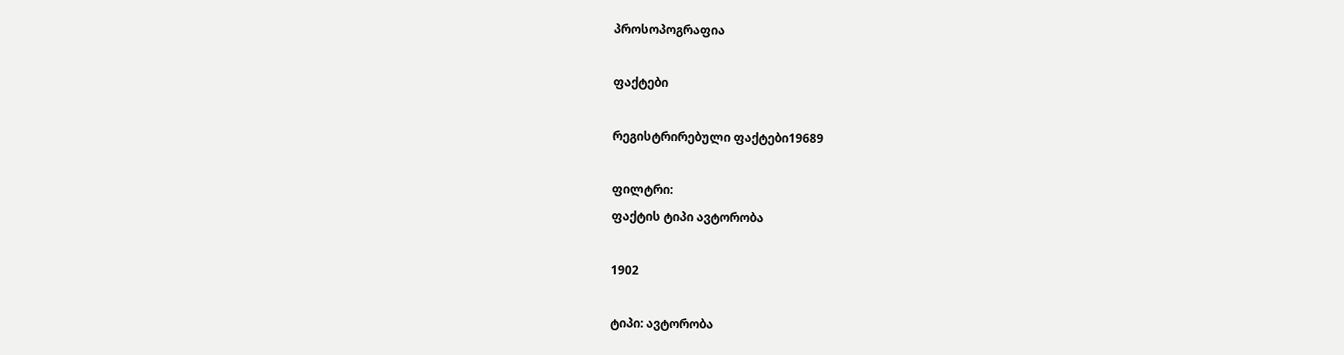პროსოპოგრაფია

ფაქტები

რეგისტრირებული ფაქტები19689

ფილტრი:
ფაქტის ტიპი ავტორობა

1902

ტიპი: ავტორობა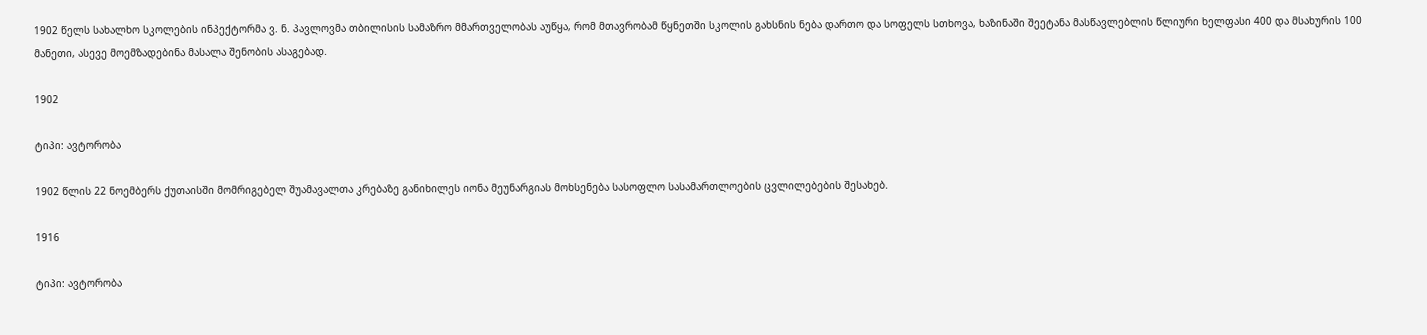1902 წელს სახალხო სკოლების ინპექტორმა ვ. ნ. პავლოვმა თბილისის სამაზრო მმართველობას აუწყა, რომ მთავრობამ წყნეთში სკოლის გახსნის ნება დართო და სოფელს სთხოვა, ხაზინაში შეეტანა მასწავლებლის წლიური ხელფასი 400 და მსახურის 100 მანეთი, ასევე მოემზადებინა მასალა შენობის ასაგებად.

1902

ტიპი: ავტორობა

1902 წლის 22 ნოემბერს ქუთაისში მომრიგებელ შუამავალთა კრებაზე განიხილეს იონა მეუნარგიას მოხსენება სასოფლო სასამართლოების ცვლილებების შესახებ.

1916

ტიპი: ავტორობა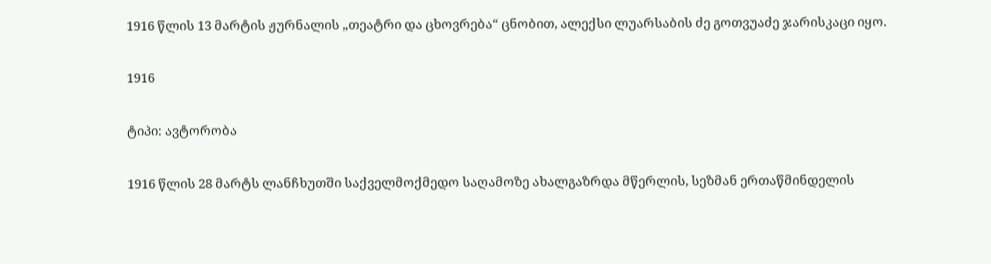1916 წლის 13 მარტის ჟურნალის „თეატრი და ცხოვრება“ ცნობით, ალექსი ლუარსაბის ძე გოთვუაძე ჯარისკაცი იყო.

1916

ტიპი: ავტორობა

1916 წლის 28 მარტს ლანჩხუთში საქველმოქმედო საღამოზე ახალგაზრდა მწერლის, სეზმან ერთაწმინდელის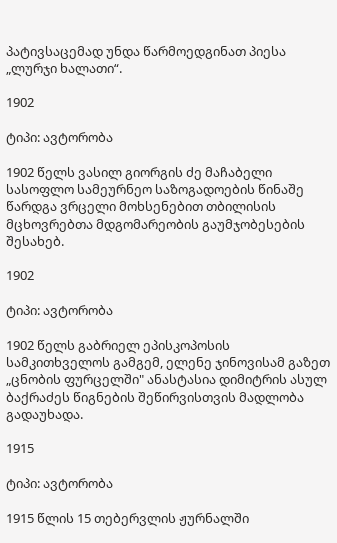პატივსაცემად უნდა წარმოედგინათ პიესა „ლურჯი ხალათი“.

1902

ტიპი: ავტორობა

1902 წელს ვასილ გიორგის ძე მაჩაბელი სასოფლო სამეურნეო საზოგადოების წინაშე წარდგა ვრცელი მოხსენებით თბილისის მცხოვრებთა მდგომარეობის გაუმჯობესების შესახებ.

1902

ტიპი: ავტორობა

1902 წელს გაბრიელ ეპისკოპოსის სამკითხველოს გამგემ, ელენე ჯინოვისამ გაზეთ „ცნობის ფურცელში" ანასტასია დიმიტრის ასულ ბაქრაძეს წიგნების შეწირვისთვის მადლობა გადაუხადა.

1915

ტიპი: ავტორობა

1915 წლის 15 თებერვლის ჟურნალში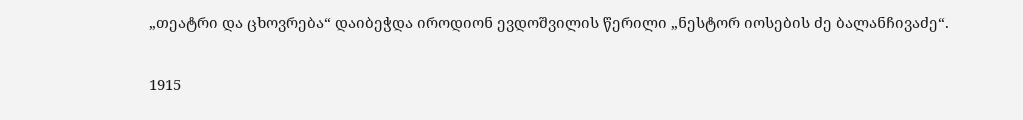„თეატრი და ცხოვრება“ დაიბეჭდა იროდიონ ევდოშვილის წერილი „ნესტორ იოსების ძე ბალანჩივაძე“.

1915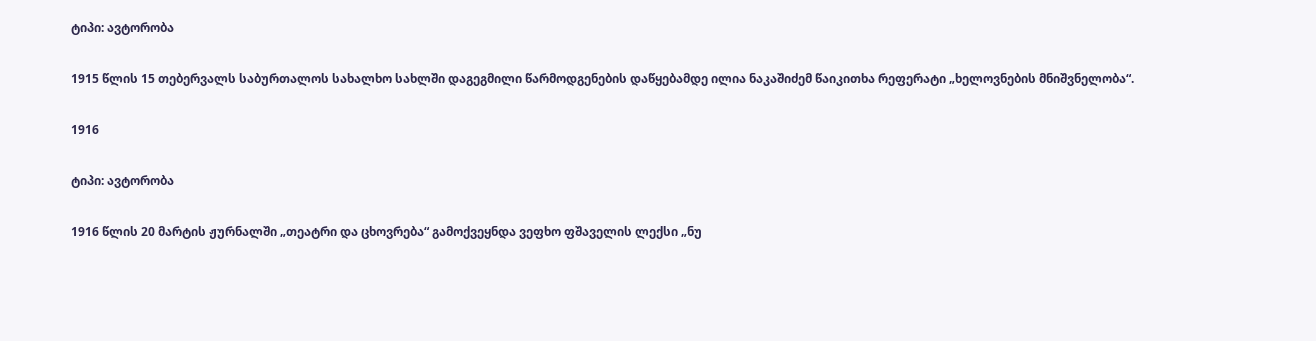ტიპი: ავტორობა

1915 წლის 15 თებერვალს საბურთალოს სახალხო სახლში დაგეგმილი წარმოდგენების დაწყებამდე ილია ნაკაშიძემ წაიკითხა რეფერატი „ხელოვნების მნიშვნელობა“.

1916

ტიპი: ავტორობა

1916 წლის 20 მარტის ჟურნალში „თეატრი და ცხოვრება“ გამოქვეყნდა ვეფხო ფშაველის ლექსი „ნუ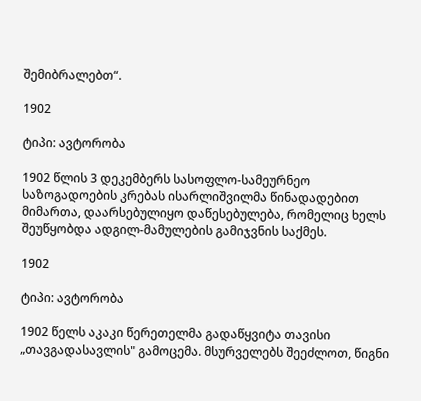შემიბრალებთ“.

1902

ტიპი: ავტორობა

1902 წლის 3 დეკემბერს სასოფლო-სამეურნეო საზოგადოების კრებას ისარლიშვილმა წინადადებით მიმართა, დაარსებულიყო დაწესებულება, რომელიც ხელს შეუწყობდა ადგილ-მამულების გამიჯვნის საქმეს.

1902

ტიპი: ავტორობა

1902 წელს აკაკი წერეთელმა გადაწყვიტა თავისი „თავგადასავლის" გამოცემა. მსურველებს შეეძლოთ, წიგნი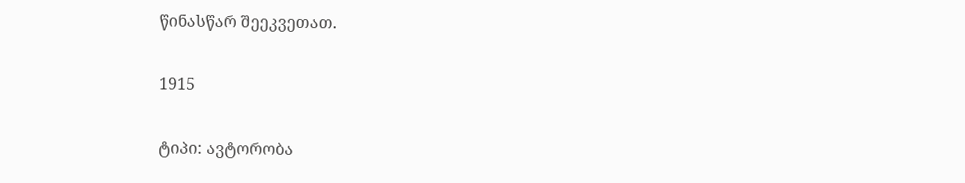წინასწარ შეეკვეთათ.

1915

ტიპი: ავტორობა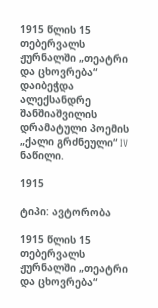1915 წლის 15 თებერვალს ჟურნალში „თეატრი და ცხოვრება“ დაიბეჭდა ალექსანდრე შანშიაშვილის დრამატული პოემის „ქალი გრძნეული“ IV ნაწილი.

1915

ტიპი: ავტორობა

1915 წლის 15 თებერვალს ჟურნალში „თეატრი და ცხოვრება“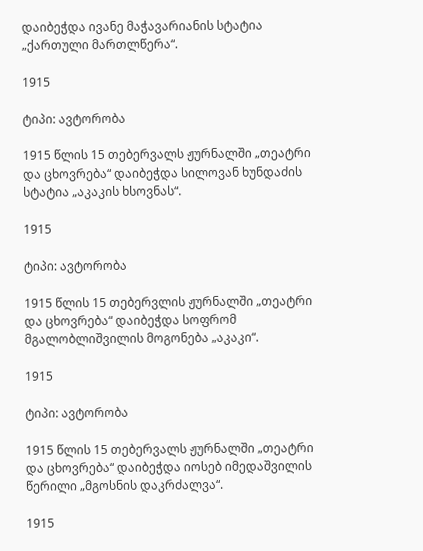დაიბეჭდა ივანე მაჭავარიანის სტატია „ქართული მართლწერა“.

1915

ტიპი: ავტორობა

1915 წლის 15 თებერვალს ჟურნალში „თეატრი და ცხოვრება“ დაიბეჭდა სილოვან ხუნდაძის სტატია „აკაკის ხსოვნას“.

1915

ტიპი: ავტორობა

1915 წლის 15 თებერვლის ჟურნალში „თეატრი და ცხოვრება“ დაიბეჭდა სოფრომ მგალობლიშვილის მოგონება „აკაკი“.

1915

ტიპი: ავტორობა

1915 წლის 15 თებერვალს ჟურნალში „თეატრი და ცხოვრება“ დაიბეჭდა იოსებ იმედაშვილის წერილი „მგოსნის დაკრძალვა“.

1915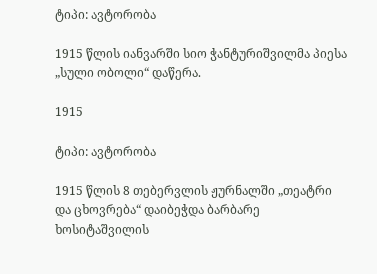ტიპი: ავტორობა

1915 წლის იანვარში სიო ჭანტურიშვილმა პიესა „სული ობოლი“ დაწერა.

1915

ტიპი: ავტორობა

1915 წლის 8 თებერვლის ჟურნალში „თეატრი და ცხოვრება“ დაიბეჭდა ბარბარე ხოსიტაშვილის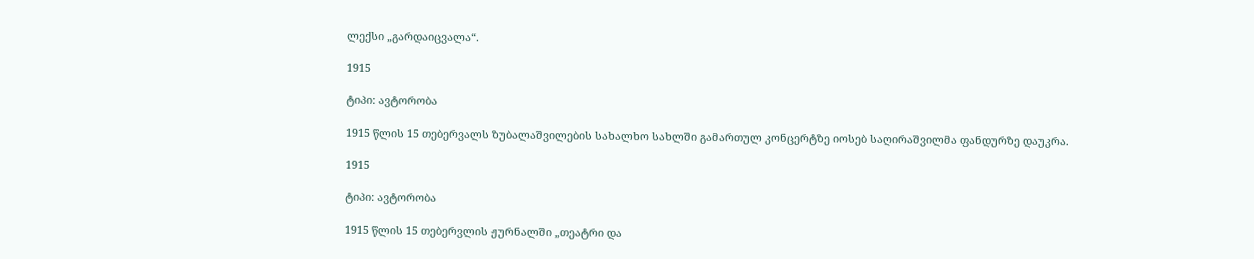ლექსი „გარდაიცვალა“.

1915

ტიპი: ავტორობა

1915 წლის 15 თებერვალს ზუბალაშვილების სახალხო სახლში გამართულ კონცერტზე იოსებ საღირაშვილმა ფანდურზე დაუკრა.

1915

ტიპი: ავტორობა

1915 წლის 15 თებერვლის ჟურნალში „თეატრი და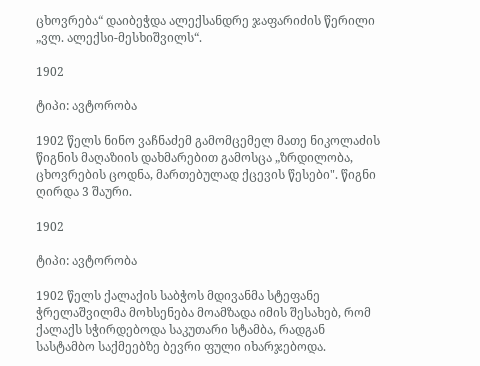ცხოვრება“ დაიბეჭდა ალექსანდრე ჯაფარიძის წერილი „ვლ. ალექსი-მესხიშვილს“.

1902

ტიპი: ავტორობა

1902 წელს ნინო ვაჩნაძემ გამომცემელ მათე ნიკოლაძის წიგნის მაღაზიის დახმარებით გამოსცა „ზრდილობა, ცხოვრების ცოდნა, მართებულად ქცევის წესები". წიგნი ღირდა 3 შაური.

1902

ტიპი: ავტორობა

1902 წელს ქალაქის საბჭოს მდივანმა სტეფანე ჭრელაშვილმა მოხსენება მოამზადა იმის შესახებ, რომ ქალაქს სჭირდებოდა საკუთარი სტამბა, რადგან სასტამბო საქმეებზე ბევრი ფული იხარჯებოდა.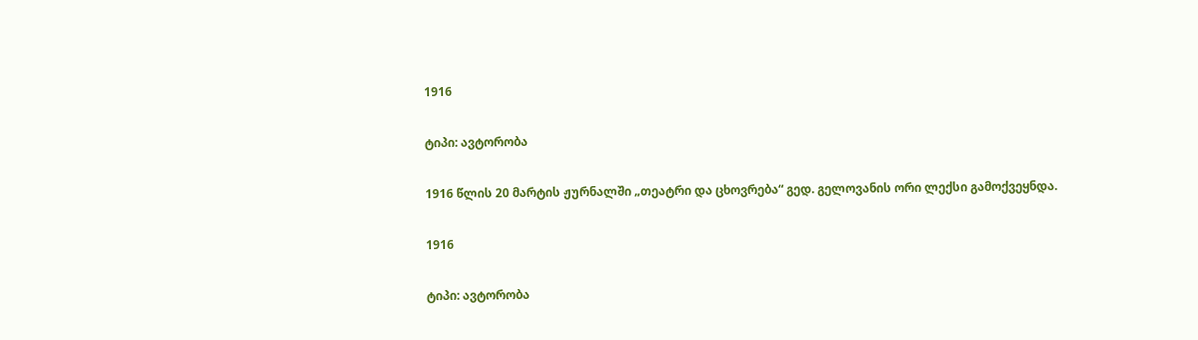1916

ტიპი: ავტორობა

1916 წლის 20 მარტის ჟურნალში „თეატრი და ცხოვრება“ გედ. გელოვანის ორი ლექსი გამოქვეყნდა.

1916

ტიპი: ავტორობა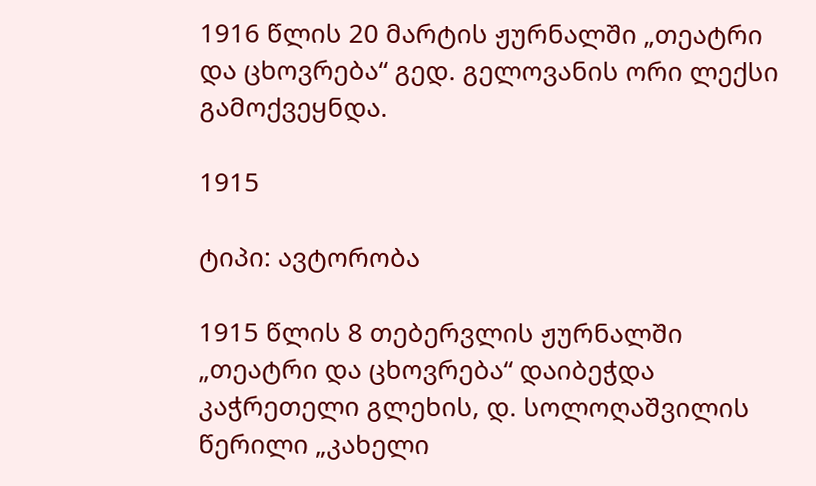1916 წლის 20 მარტის ჟურნალში „თეატრი და ცხოვრება“ გედ. გელოვანის ორი ლექსი გამოქვეყნდა.

1915

ტიპი: ავტორობა

1915 წლის 8 თებერვლის ჟურნალში „თეატრი და ცხოვრება“ დაიბეჭდა კაჭრეთელი გლეხის, დ. სოლოღაშვილის წერილი „კახელი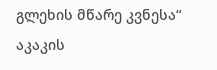გლეხის მწარე კვნესა“ აკაკის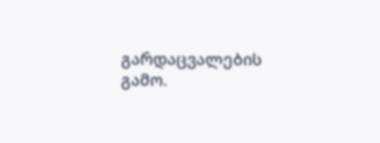გარდაცვალების გამო.